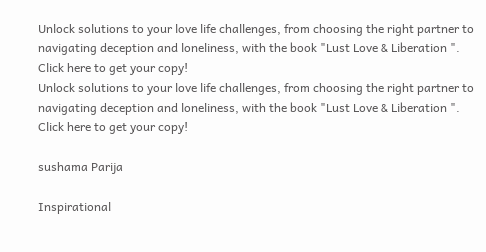Unlock solutions to your love life challenges, from choosing the right partner to navigating deception and loneliness, with the book "Lust Love & Liberation ". Click here to get your copy!
Unlock solutions to your love life challenges, from choosing the right partner to navigating deception and loneliness, with the book "Lust Love & Liberation ". Click here to get your copy!

sushama Parija

Inspirational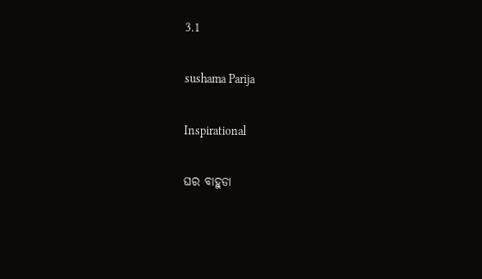3.1

sushama Parija

Inspirational

ଘର ବାହୁଡା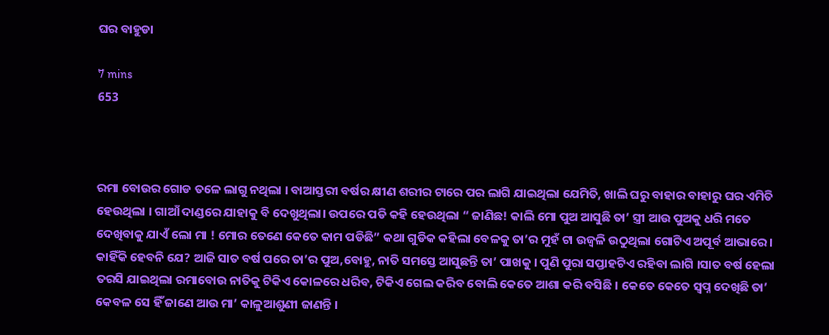ଘର ବାହୁଡା

7 mins
653



ରମା ବୋଉର ଗୋଡ ତଳେ ଲାଗୁ ନଥିଲା । ବାଆସ୍ତରୀ ବର୍ଷର କ୍ଷୀଣ ଶରୀର ଟାରେ ପର ଲାଗି ଯାଇଥିଲା ଯେମିତି, ଖାଲି ଘରୁ ବାହାର ବାହାରୁ ଘର ଏମିତି ହେଉଥିଲା । ଗାଆଁ ଦାଣ୍ଡରେ ଯାହାକୁ ବି ଦେଖୁଥିଲା। ଉପରେ ପଡି କହି ହେଉଥିଲା “ ଜାଣିଛ! କାଲି ମୋ ପୁଅ ଆସୁଛି ତା’ ସ୍ତ୍ରୀ ଆଉ ପୁଅକୁ ଧରି ମତେ ଦେଖିବାକୁ ଯାଏଁ ଲୋ ମା ! ମୋର ତେଣେ କେତେ କାମ ପଡିଛି” କଥା ଗୁଡିକ କହିଲା ବେଳକୁ ତା’ର ମୁହଁ ଟା ଉଜ୍ବଳି ଉଠୁଥିଲା ଗୋଟିଏ ଅପୂର୍ବ ଆଭାରେ । କାହିଁକି ହେବନି ଯେ? ଆଜି ସାତ ବର୍ଷ ପରେ ତା’ର ପୁଅ,ବୋହୁ, ନାତି ସମସ୍ତେ ଆସୁଛନ୍ତି ତା’ ପାଖକୁ । ପୁଣି ପୁରା ସପ୍ତାହଟିଏ ରହିବା ଲାଗି ।ସାତ ବର୍ଷ ହେଲା ତରସି ଯାଇଥିଲା ରମାବୋଉ ନାତିକୁ ଟିକିଏ କୋଳରେ ଧରିବ, ଟିକିଏ ଗେଲ କରିବ ବୋଲି କେତେ ଆଶା କରି ବସିଛି । କେତେ କେତେ ସ୍ୱପ୍ନ ଦେଖିଛି ତା’ କେବଳ ସେ ହିଁ ଜାଣେ ଆଉ ମା’ କାଳୁଆଶୁଣୀ ଜାଣନ୍ତି ।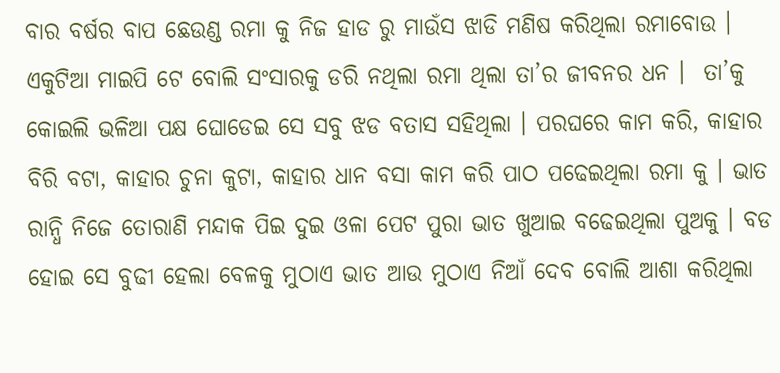ବାର ବର୍ଷର ବାପ ଛେଉଣ୍ଡ ରମା କୁ ନିଜ ହାଡ ରୁ ମାଉଁସ ଝାଡି ମଣିଷ କରିଥିଲା ରମାବୋଉ । ଏକୁଟିଆ ମାଇପି ଟେ ବୋଲି ସଂସାରକୁ ଡରି ନଥିଲା ରମା ଥିଲା ତା’ର ଜୀବନର ଧନ ।  ତା’କୁ କୋଇଲି ଭଳିଆ ପକ୍ଷ ଘୋଡେଇ ସେ ସବୁ ଝଡ ବତାସ ସହିଥିଲା । ପରଘରେ କାମ କରି, କାହାର ବିରି ବଟା, କାହାର ଚୁନା କୁଟା, କାହାର ଧାନ ବସା କାମ କରି ପାଠ ପଢେଇଥିଲା ରମା କୁ । ଭାତ ରାନ୍ଧି ନିଜେ ତୋରାଣି ମନ୍ଦାକ ପିଇ ଦୁଇ ଓଳା ପେଟ ପୁରା ଭାତ ଖୁଆଇ ବଢେଇଥିଲା ପୁଅକୁ । ବଡ ହୋଇ ସେ ବୁଢୀ ହେଲା ବେଳକୁ ମୁଠାଏ ଭାତ ଆଉ ମୁଠାଏ ନିଆଁ ଦେବ ବୋଲି ଆଶା କରିଥିଲା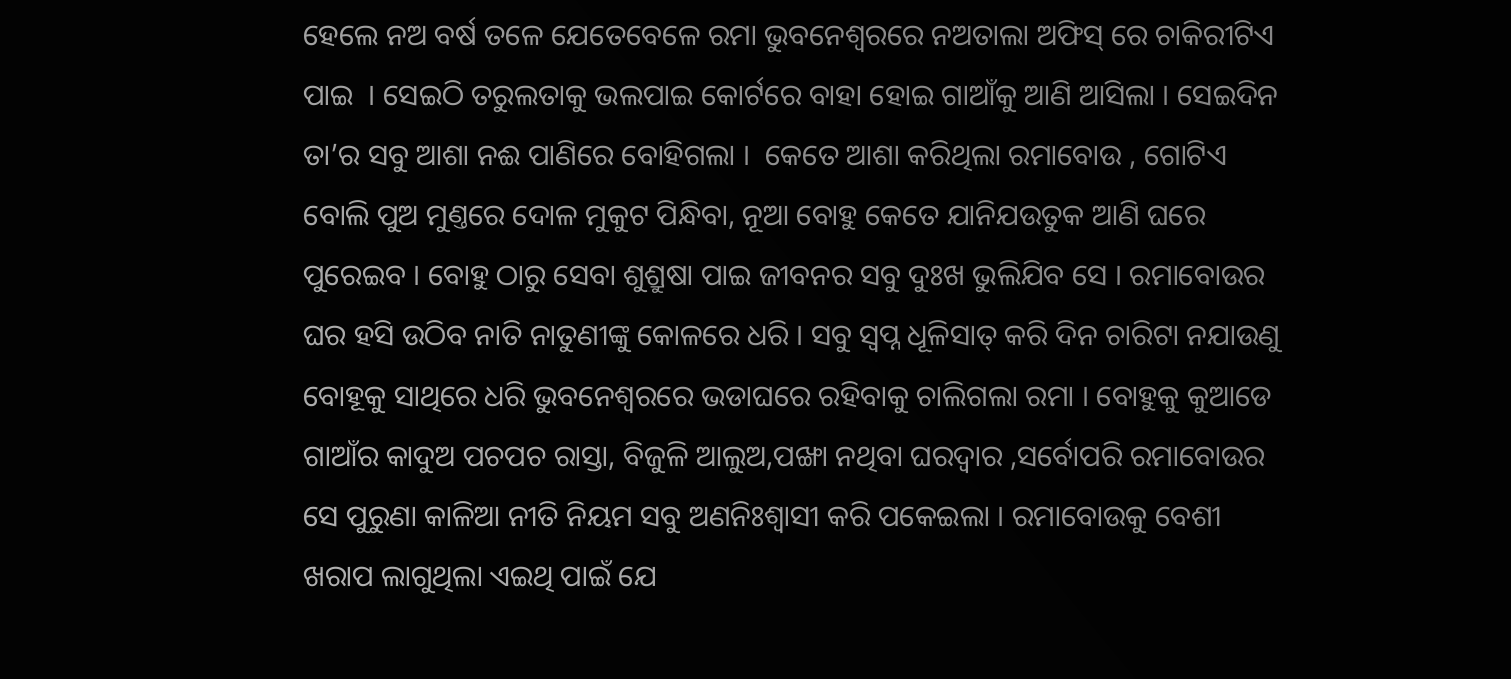ହେଲେ ନଅ ବର୍ଷ ତଳେ ଯେତେବେଳେ ରମା ଭୁବନେଶ୍ଵରରେ ନଅତାଲା ଅଫିସ୍ ରେ ଚାକିରୀଟିଏ ପାଇ  । ସେଇଠି ତରୁଲତାକୁ ଭଲପାଇ କୋର୍ଟରେ ବାହା ହୋଇ ଗାଆଁକୁ ଆଣି ଆସିଲା । ସେଇଦିନ ତା’ର ସବୁ ଆଶା ନଈ ପାଣିରେ ବୋହିଗଲା ।  କେତେ ଆଶା କରିଥିଲା ରମାବୋଉ , ଗୋଟିଏ ବୋଲି ପୁଅ ମୁଣ୍ତରେ ଦୋଳ ମୁକୁଟ ପିନ୍ଧିବା, ନୂଆ ବୋହୁ କେତେ ଯାନିଯଉତୁକ ଆଣି ଘରେ ପୁରେଇବ । ବୋହୁ ଠାରୁ ସେବା ଶୁଶ୍ରୁଷା ପାଇ ଜୀବନର ସବୁ ଦୁଃଖ ଭୁଲିଯିବ ସେ । ରମାବୋଉର ଘର ହସି ଉଠିବ ନାତି ନାତୁଣୀଙ୍କୁ କୋଳରେ ଧରି । ସବୁ ସ୍ୱପ୍ନ ଧୂଳିସାତ୍ କରି ଦିନ ଚାରିଟା ନଯାଉଣୁ ବୋହୂକୁ ସାଥିରେ ଧରି ଭୁବନେଶ୍ଵରରେ ଭଡାଘରେ ରହିବାକୁ ଚାଲିଗଲା ରମା । ବୋହୁକୁ କୁଆଡେ ଗାଆଁର କାଦୁଅ ପଚପଚ ରାସ୍ତା, ବିଜୁଳି ଆଲୁଅ,ପଙ୍ଖା ନଥିବା ଘରଦ୍ବାର ,ସର୍ବୋପରି ରମାବୋଉର ସେ ପୁରୁଣା କାଳିଆ ନୀତି ନିୟମ ସବୁ ଅଣନିଃଶ୍ବାସୀ କରି ପକେଇଲା । ରମାବୋଉକୁ ବେଶୀ ଖରାପ ଲାଗୁଥିଲା ଏଇଥି ପାଇଁ ଯେ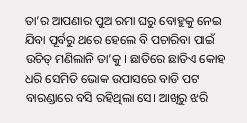ତା’ର ଆପଣାର ପୁଅ ରମା ଘରୁ ବୋହୁକୁ ନେଇ ଯିବା ପୂର୍ବରୁ ଥରେ ହେଲେ ବି ପଚାରିବା ପାଇଁ ଉଚିତ୍ ମଣିଲାନି ତା’କୁ । ଛାତିରେ ଛାତିଏ କୋହ ଧରି ସେମିତି ଭୋକ ଉପାସରେ ବାଡି ପଟ ବାରଣ୍ଡାରେ ବସି ରହିଥିଲା ସେ। ଆଖିରୁ ଝରି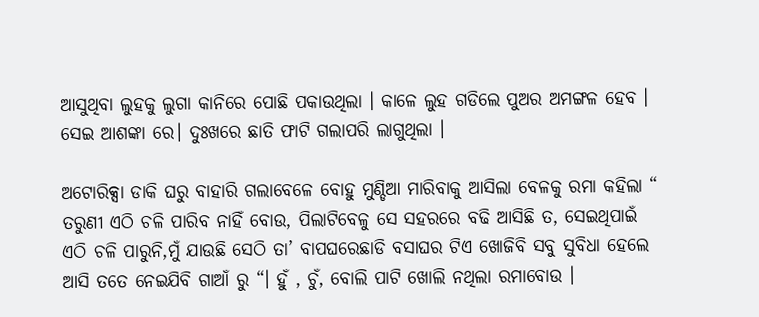ଆସୁଥିବା ଲୁହକୁ ଲୁଗା କାନିରେ ପୋଛି ପକାଉଥିଲା । କାଳେ ଲୁହ ଗଡିଲେ ପୁଅର ଅମଙ୍ଗଳ ହେବ । ସେଇ ଆଶଙ୍କା ରେ। ଦୁଃଖରେ ଛାତି ଫାଟି ଗଲାପରି ଲାଗୁଥିଲା ।

ଅଟୋରିକ୍ସା ଡାକି ଘରୁ ବାହାରି ଗଲାବେଳେ ବୋହୁ ମୁଣ୍ଡିଆ ମାରିବାକୁ ଆସିଲା ବେଳକୁ ରମା କହିଲା “ ତରୁଣୀ ଏଠି ଚଳି ପାରିବ ନାହିଁ ବୋଉ, ପିଲାଟିବେଳୁ ସେ ସହରରେ ବଢି ଆସିଛି ତ, ସେଇଥିପାଇଁ ଏଠି ଚଳି ପାରୁନି,ମୁଁ ଯାଉଛି ସେଠି ତା’ ବାପଘରେଛାଡି ବସାଘର ଟିଏ ଖୋଜିବି ସବୁ ସୁବିଧା ହେଲେ ଆସି ତତେ ନେଇଯିବି ଗାଆଁ ରୁ “। ହୁଁ , ଚୁଁ, ବୋଲି ପାଟି ଖୋଲି ନଥିଲା ରମାବୋଉ ।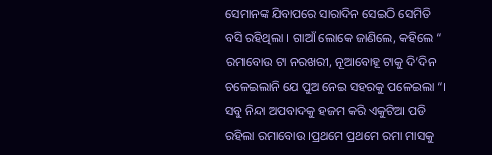ସେମାନଙ୍କ ଯିବାପରେ ସାରାଦିନ ସେଇଠି ସେମିତି ବସି ରହିଥିଲା । ଗାଆଁ ଲୋକେ ଜାଣିଲେ, କହିଲେ “ ରମାବୋଉ ଟା ନରଖରୀ, ନୂଆବୋହୂ ଟାକୁ ଦି’ଦିନ ଚଳେଇଲାନି ଯେ ପୁଅ ନେଇ ସହରକୁ ପଳେଇଲା “। ସବୁ ନିନ୍ଦା ଅପବାଦକୁ ହଜମ କରି ଏକୁଟିଆ ପଡି ରହିଲା ରମାବୋଉ ।ପ୍ରଥମେ ପ୍ରଥମେ ରମା ମାସକୁ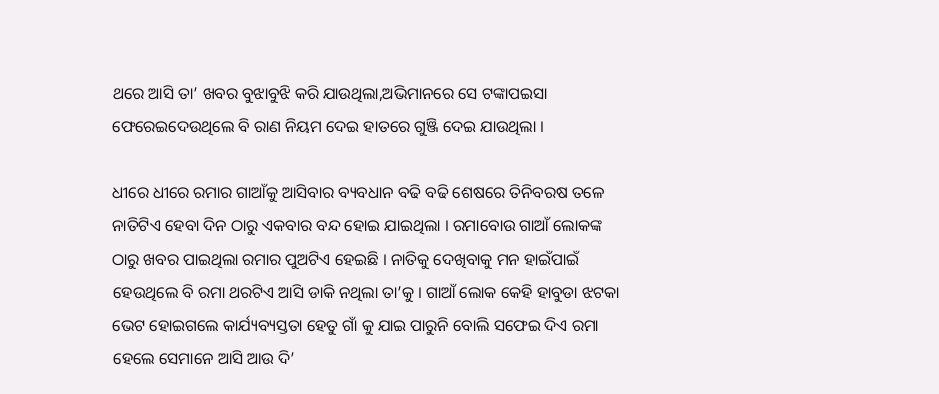ଥରେ ଆସି ତା’ ଖବର ବୁଝାବୁଝି କରି ଯାଉଥିଲା,ଅଭିମାନରେ ସେ ଟଙ୍କାପଇସା ଫେରେଇଦେଉଥିଲେ ବି ରାଣ ନିୟମ ଦେଇ ହାତରେ ଗୁଞ୍ଜି ଦେଇ ଯାଉଥିଲା ।

ଧୀରେ ଧୀରେ ରମାର ଗାଆଁକୁ ଆସିବାର ବ୍ୟବଧାନ ବଢି ବଢି ଶେଷରେ ତିନିବରଷ ତଳେ ନାତିଟିଏ ହେବା ଦିନ ଠାରୁ ଏକବାର ବନ୍ଦ ହୋଇ ଯାଇଥିଲା । ରମାବୋଉ ଗାଆଁ ଲୋକଙ୍କ ଠାରୁ ଖବର ପାଇଥିଲା ରମାର ପୁଅଟିଏ ହେଇଛି । ନାତିକୁ ଦେଖିବାକୁ ମନ ହାଇଁପାଇଁ ହେଉଥିଲେ ବି ରମା ଥରଟିଏ ଆସି ଡାକି ନଥିଲା ତା’କୁ । ଗାଆଁ ଲୋକ କେହି ହାବୁଡା ଝଟକା ଭେଟ ହୋଇଗଲେ କାର୍ଯ୍ୟବ୍ୟସ୍ତତା ହେତୁ ଗାଁ କୁ ଯାଇ ପାରୁନି ବୋଲି ସଫେଇ ଦିଏ ରମା ହେଲେ ସେମାନେ ଆସି ଆଉ ଦି’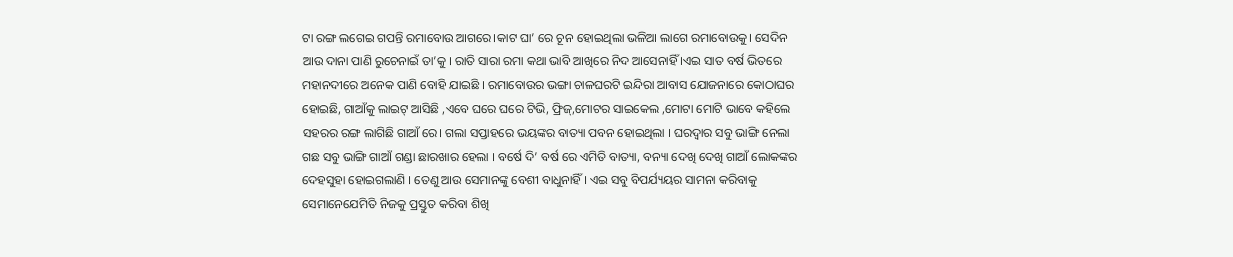ଟା ରଙ୍ଗ ଲଗେଇ ଗପନ୍ତି ରମାବୋଉ ଆଗରେ।କାଟ ଘା’ ରେ ଚୂନ ହୋଇଥିଲା ଭଳିଆ ଲାଗେ ରମାବୋଉକୁ। ସେଦିନ ଆଉ ଦାନା ପାଣି ରୁଚେନାଇଁ ତା’କୁ । ରାତି ସାରା ରମା କଥା ଭାବି ଆଖିରେ ନିଦ ଆସେନାହିଁ ।ଏଇ ସାତ ବର୍ଷ ଭିତରେ ମହାନଦୀରେ ଅନେକ ପାଣି ବୋହି ଯାଇଛି । ରମାବୋଉର ଭଙ୍ଗା ଚାଳଘରଟି ଇନ୍ଦିରା ଆବାସ ଯୋଜନାରେ କୋଠାଘର ହୋଇଛି, ଗାଆଁକୁ ଲାଇଟ୍ ଆସିଛି ,ଏବେ ଘରେ ଘରେ ଟିଭି, ଫ୍ରିଜ୍,ମୋଟର ସାଇକେଲ ,ମୋଟା ମୋଟି ଭାବେ କହିଲେ ସହରର ରଙ୍ଗ ଲାଗିଛି ଗାଆଁ ରେ। ଗଲା ସପ୍ତାହରେ ଭୟଙ୍କର ବାତ୍ୟା ପବନ ହୋଇଥିଲା । ଘରଦ୍ବାର ସବୁ ଭାଙ୍ଗି ନେଲା ଗଛ ସବୁ ଭାଙ୍ଗି ଗାଆଁ ଗଣ୍ଡା ଛାରଖାର ହେଲା । ବର୍ଷେ ଦି’ ବର୍ଷ ରେ ଏମିତି ବାତ୍ୟା, ବନ୍ୟା ଦେଖି ଦେଖି ଗାଆଁ ଲୋକଙ୍କର ଦେହସୁହା ହୋଇଗଲାଣି । ତେଣୁ ଆଉ ସେମାନଙ୍କୁ ବେଶୀ ବାଧୁନାହିଁ । ଏଇ ସବୁ ବିପର୍ଯ୍ୟୟର ସାମନା କରିବାକୁ ସେମାନେଯେମିତି ନିଜକୁ ପ୍ରସ୍ତୁତ କରିବା ଶିଖି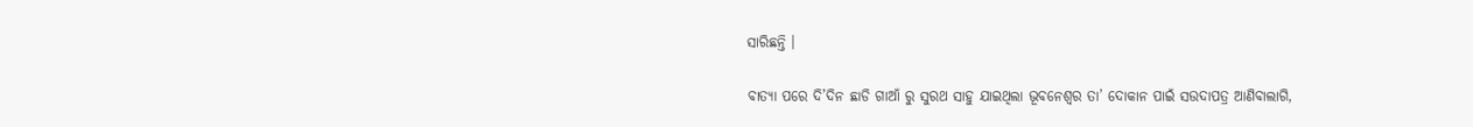ସାରିଛନ୍ତି ।

ବାତ୍ୟା ପରେ ଦି’ଦିନ ଛାଡି ଗାଆଁ ରୁ ସୁରଥ ସାହୁ ଯାଇଥିଲା ଭୂବନେଶ୍ବର ତା’ ଦୋକାନ ପାଇଁ ସଉଦାପତ୍ର ଆଣିବାଲାଗି,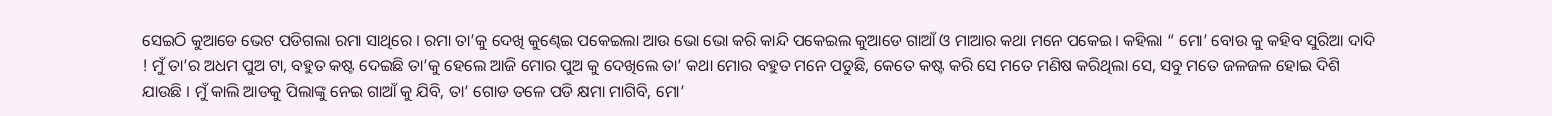ସେଇଠି କୁଆଡେ ଭେଟ ପଡିଗଲା ରମା ସାଥିରେ । ରମା ତା’କୁ ଦେଖି କୁଣ୍ଢେଇ ପକେଇଲା ଆଉ ଭୋ ଭୋ କରି କାନ୍ଦି ପକେଇଲ କୁଆଡେ ଗାଆଁ ଓ ମାଆର କଥା ମନେ ପକେଇ। କହିଲା “ ମୋ’ ବୋଉ କୁ କହିବ ସୁରିଆ ଦାଦି ! ମୁଁ ତା’ର ଅଧମ ପୁଅ ଟା, ବହୁତ କଷ୍ଟ ଦେଇଛି ତା’କୁ ହେଲେ ଆଜି ମୋର ପୁଅ କୁ ଦେଖିଲେ ତା’ କଥା ମୋର ବହୁତ ମନେ ପଡୁଛି, କେତେ କଷ୍ଟ କରି ସେ ମତେ ମଣିଷ କରିଥିଲା ସେ, ସବୁ ମତେ ଜଳଜଳ ହୋଇ ଦିଶି ଯାଉଛି । ମୁଁ କାଲି ଆଡକୁ ପିଲାଙ୍କୁ ନେଇ ଗାଆଁ କୁ ଯିବି, ତା’ ଗୋଡ ତଳେ ପଡି କ୍ଷମା ମାଗିବି, ମୋ’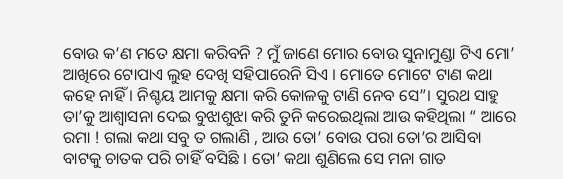ବୋଉ କ’ଣ ମତେ କ୍ଷମା କରିବନି ? ମୁଁ ଜାଣେ ମୋର ବୋଉ ସୁନାମୁଣ୍ଡା ଟିଏ ମୋ’ ଆଖିରେ ଟୋପାଏ ଲୁହ ଦେଖି ସହିପାରେନି ସିଏ । ମୋତେ ମୋଟେ ଟାଣ କଥା କହେ ନାହିଁ । ନିଶ୍ଚୟ ଆମକୁ କ୍ଷମା କରି କୋଳକୁ ଟାଣି ନେବ ସେ”। ସୁରଥ ସାହୁ ତା’କୁ ଆଶ୍ୱାସନା ଦେଇ ବୁଝାଶୁଝା କରି ତୁନି କରେଇଥିଲା ଆଉ କହିଥିଲା “ ଆରେ ରମା ! ଗଲା କଥା ସବୁ ତ ଗଲାଣି , ଆଉ ତୋ’ ବୋଉ ପରା ତୋ’ର ଆସିବା ବାଟକୁ ଚାତକ ପରି ଚାହିଁ ବସିଛି । ତୋ’ କଥା ଶୁଣିଲେ ସେ ମନା ଗାତ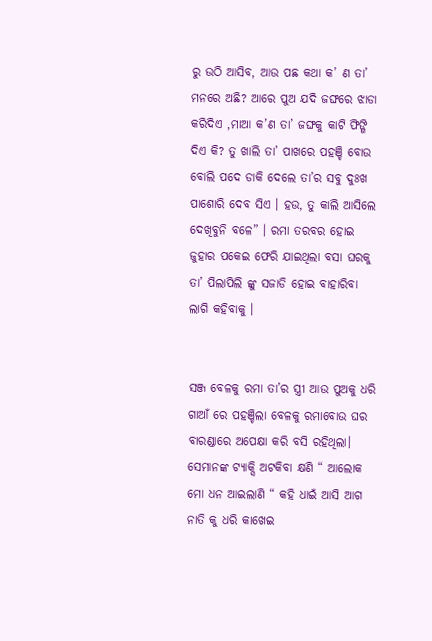ରୁ ଉଠି ଆସିବ, ଆଉ ପଛ କଥା କ’ ଣ ତା’ ମନରେ ଅଛି? ଆରେ ପୁଅ ଯଦି ଜଙ୍ଘରେ ଝାଡା କରିଦିଏ ,ମାଆ କ’ଣ ତା’ ଜଙ୍ଘକୁ କାଟି ଫିଙ୍ଗି ଦିଏ କି? ତୁ ଖାଲି ତା’ ପାଖରେ ପହଞ୍ଚି ବୋଉ ବୋଲି ପଦେ ଡାକି ଦେଲେ ତା’ର ସବୁ ଦୁଃଖ ପାଶୋରି ଦେବ ସିଏ । ହଉ, ତୁ କାଲି ଆସିଲେ ଦେଖିବୁନି ବଳେ” । ରମା ତରବର ହୋଇ ଜୁହାର ପକେଇ ଫେରି ଯାଇଥିଲା ବସା ଘରକୁ ତା’ ପିଲାପିଲି ଙ୍କୁ ସଜାଡି ହୋଇ ବାହାରିବା ଲାଗି କହିବାକୁ ।


ସଞ୍ଜ ବେଳକୁ ରମା ତା’ର ସ୍ତ୍ରୀ ଆଉ ପୁଅକୁ ଧରି ଗାଆଁ ରେ ପହଞ୍ଚିଲା ବେଳକୁ ରମାବୋଉ ଘର ବାରଣ୍ଡାରେ ଅପେକ୍ଷା କରି ବସି ରହିଥିଲା। ସେମାନଙ୍କ ଟ୍ୟାକ୍ସି ଅଟକିବା କ୍ଷଣି “ ଆଲୋକ ମୋ ଧନ ଆଇଲାଣି “ କହି ଧାଇଁ ଆସି ଆଗ ନାତି କୁ ଧରି କାଖେଇ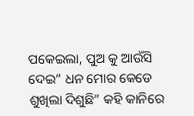ପକେଇଲା, ପୁଅ କୁ ଆଉଁସି ଦେଇ” ଧନ ମୋର କେଡେ ଶୁଖିଲା ଦିଶୁଛି” କହି କାନିରେ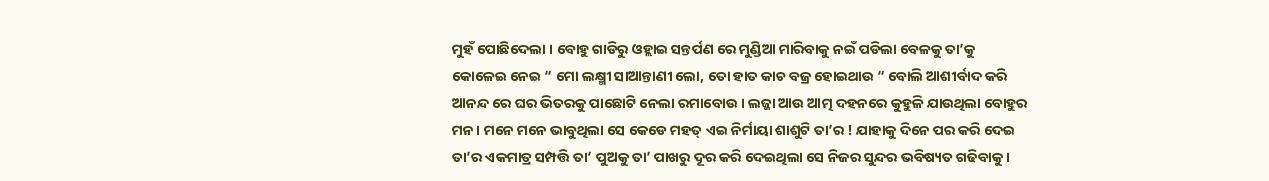ମୁହଁ ପୋଛିଦେଲା । ବୋହୁ ଗାଡିରୁ ଓହ୍ଲାଇ ସନ୍ତର୍ପଣ ରେ ମୁଣ୍ଡିଆ ମାରିବାକୁ ନଇଁ ପଡିଲା ବେଳକୁ ତା’କୁ କୋଳେଇ ନେଇ “ ମୋ ଲକ୍ଷ୍ମୀ ସାଆନ୍ତାଣୀ ଲୋ, ତୋ ହାତ କାଚ ବଜ୍ର ହୋଇଥାଉ “ ବୋଲି ଆଶୀର୍ବାଦ କରି ଆନନ୍ଦ ରେ ଘର ଭିତରକୁ ପାଛୋଟି ନେଲା ରମାବୋଉ । ଲଜ୍ଜା ଆଉ ଆତ୍ମ ଦହନରେ କୁହୁଳି ଯାଉଥିଲା ବୋହୁର ମନ। ମନେ ମନେ ଭାବୁଥିଲା ସେ କେଡେ ମହତ୍ ଏଇ ନିର୍ମାୟା ଶାଶୁଟି ତା’ର ! ଯାହାକୁ ଦିନେ ପର କରି ଦେଇ ତା’ର ଏକମାତ୍ର ସମ୍ପତ୍ତି ତା’ ପୁଅକୁ ତା’ ପାଖରୁ ଦୂର କରି ଦେଇଥିଲା ସେ ନିଜର ସୁନ୍ଦର ଭବିଷ୍ୟତ ଗଢିବାକୁ ।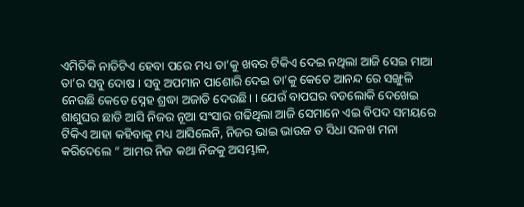ଏମିତିକି ନାତିଟିଏ ହେବା ପରେ ମଧ୍ୟ ତା’କୁ ଖବର ଟିକିଏ ଦେଇ ନଥିଲା ଆଜି ସେଇ ମାଆ ତା’ର ସବୁ ଦୋଷ । ସବୁ ଅପମାନ ପାଶୋରି ଦେଇ ତା’କୁ କେତେ ଆନନ୍ଦ ରେ ସଙ୍ଖୁଳି ନେଉଛି କେତେ ସ୍ନେହ ଶ୍ରଦ୍ଧା ଅଜାଡି ଦେଉଛି। । ଯେଉଁ ବାପଘର ବଡଲୋକି ଦେଖେଇ ଶାଶୁଘର ଛାଡି ଆସି ନିଜର ନୂଆ ସଂସାର ଗଢିଥିଲା ଆଜି ସେମାନେ ଏଇ ବିପଦ ସମୟରେ ଟିକିଏ ଆହା କହିବାକୁ ମଧ୍ୟ ଆସିଲେନି, ନିଜର ଭାଇ ଭାଉଜ ତ ସିଧା ସଳଖ ମନା କରିଦେଲେ “ ଆମର ନିଜ କଥା ନିଜକୁ ଅସମ୍ଭାଳ,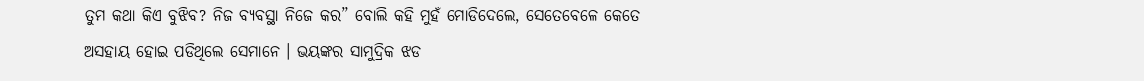ତୁମ କଥା କିଏ ବୁଝିବ? ନିଜ ବ୍ୟବସ୍ଥା ନିଜେ କର” ବୋଲି କହି ମୁହଁ ମୋଡିଦେଲେ, ସେତେବେଳେ କେତେ ଅସହାୟ ହୋଇ ପଡିଥିଲେ ସେମାନେ । ଭୟଙ୍କର ସାମୁଦ୍ରିକ ଝଡ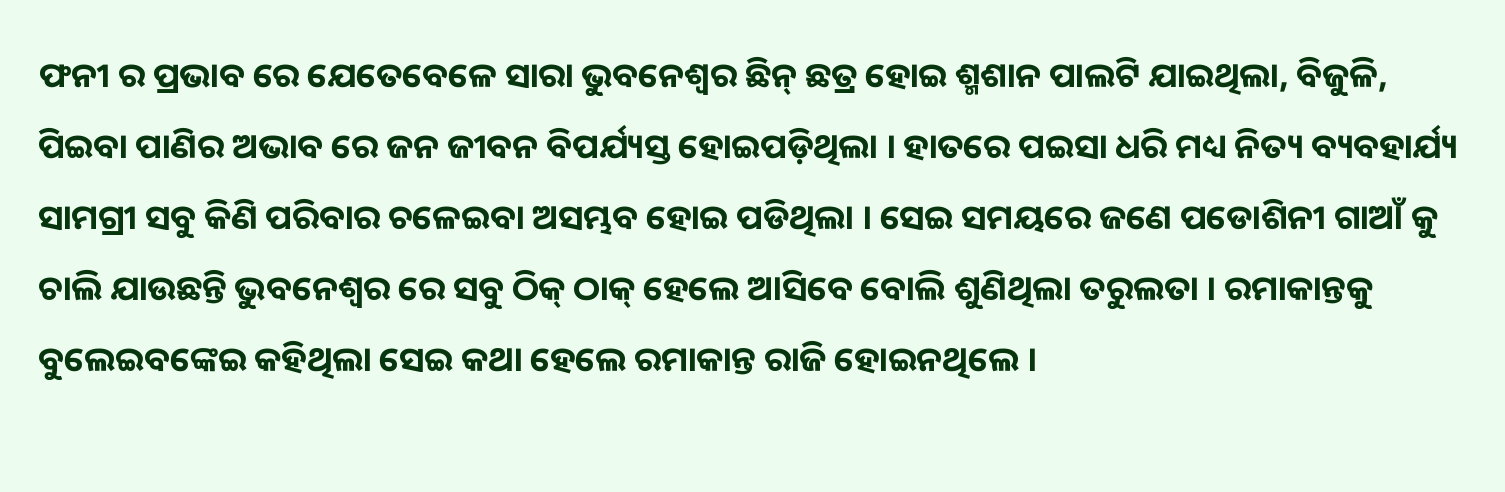ଫନୀ ର ପ୍ରଭାବ ରେ ଯେତେବେଳେ ସାରା ଭୁବନେଶ୍ଵର ଛିନ୍ ଛତ୍ର ହୋଇ ଶ୍ମଶାନ ପାଲଟି ଯାଇଥିଲା, ବିଜୁଳି, ପିଇବା ପାଣିର ଅଭାବ ରେ ଜନ ଜୀବନ ବିପର୍ଯ୍ୟସ୍ତ ହୋଇପଡ଼ିଥିଲା । ହାତରେ ପଇସା ଧରି ମଧ୍ୟ ନିତ୍ୟ ବ୍ୟବହାର୍ଯ୍ୟ ସାମଗ୍ରୀ ସବୁ କିଣି ପରିବାର ଚଳେଇବା ଅସମ୍ଭବ ହୋଇ ପଡିଥିଲା । ସେଇ ସମୟରେ ଜଣେ ପଡୋଶିନୀ ଗାଆଁ କୁ ଚାଲି ଯାଉଛନ୍ତି ଭୁବନେଶ୍ଵର ରେ ସବୁ ଠିକ୍ ଠାକ୍ ହେଲେ ଆସିବେ ବୋଲି ଶୁଣିଥିଲା ତରୁଲତା । ରମାକାନ୍ତକୁ ବୁଲେଇବଙ୍କେଇ କହିଥିଲା ସେଇ କଥା ହେଲେ ରମାକାନ୍ତ ରାଜି ହୋଇନଥିଲେ ।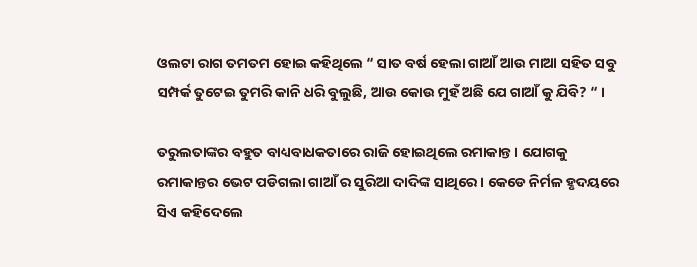ଓଲଟା ରାଗ ତମତମ ହୋଇ କହିଥିଲେ “ ସାତ ବର୍ଷ ହେଲା ଗାଆଁ ଆଉ ମାଆ ସହିତ ସବୁ ସମ୍ପର୍କ ତୁଟେଇ ତୁମରି କାନି ଧରି ବୁଲୁଛି, ଆଉ କୋଉ ମୁହଁ ଅଛି ଯେ ଗାଆଁ କୁ ଯିବି? “ ।

ତରୁଲତାଙ୍କର ବହୁତ ବାଧ୍ୟବାଧକତାରେ ରାଜି ହୋଇଥିଲେ ରମାକାନ୍ତ । ଯୋଗକୁ ରମାକାନ୍ତର ଭେଟ ପଡିଗଲା ଗାଆଁ ର ସୁରିଆ ଦାଦିଙ୍କ ସାଥିରେ । କେଡେ ନିର୍ମଳ ହୃଦୟରେ ସିଏ କହିଦେଲେ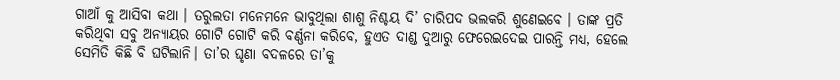ଗାଆଁ କୁ ଆସିବା କଥା । ତରୁଲତା ମନେମନେ ଭାବୁଥିଲା ଶାଶୁ ନିଶ୍ଚୟ ଦି’ ଚାରିପଦ ଭଲକରି ଶୁଣେଇବେ । ତାଙ୍କ ପ୍ରତି କରିଥିବା ସବୁ ଅନ୍ୟାୟର ଗୋଟି ଗୋଟି କରି ବର୍ଣ୍ଣନା କରିବେ, ହୁଏତ ଦାଣ୍ଡ ଦୁଆରୁ ଫେରେଇଦେଇ ପାରନ୍ତି ମଧ୍ୟ, ହେଲେ ସେମିତି କିଛି ବି ଘଟିଲାନି। ତା’ର ଘୃଣା ବଦଳରେ ତା’କୁ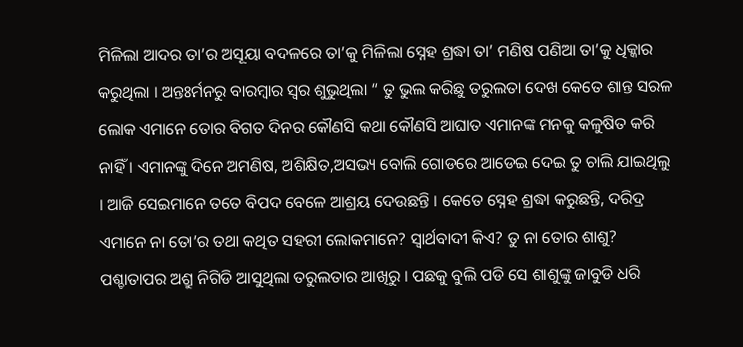ମିଳିଲା ଆଦର ତା’ର ଅସୂୟା ବଦଳରେ ତା’କୁ ମିଳିଲା ସ୍ନେହ ଶ୍ରଦ୍ଧା ତା’ ମଣିଷ ପଣିଆ ତା’କୁ ଧିକ୍କାର କରୁଥିଲା । ଅନ୍ତଃର୍ମନରୁ ବାରମ୍ବାର ସ୍ୱର ଶୁଭୁଥିଲା “ ତୁ ଭୁଲ କରିଛୁ ତରୁଲତା ଦେଖ କେତେ ଶାନ୍ତ ସରଳ ଲୋକ ଏମାନେ ତୋର ବିଗତ ଦିନର କୌଣସି କଥା କୌଣସି ଆଘାତ ଏମାନଙ୍କ ମନକୁ କଳୁଷିତ କରି ନାହିଁ । ଏମାନଙ୍କୁ ଦିନେ ଅମଣିଷ, ଅଶିକ୍ଷିତ,ଅସଭ୍ୟ ବୋଲି ଗୋଡରେ ଆଡେଇ ଦେଇ ତୁ ଚାଲି ଯାଇଥିଲୁ । ଆଜି ସେଇମାନେ ତତେ ବିପଦ ବେଳେ ଆଶ୍ରୟ ଦେଉଛନ୍ତି । କେତେ ସ୍ନେହ ଶ୍ରଦ୍ଧା କରୁଛନ୍ତି, ଦରିଦ୍ର ଏମାନେ ନା ତୋ’ର ତଥା କଥିତ ସହରୀ ଲୋକମାନେ? ସ୍ୱାର୍ଥବାଦୀ କିଏ? ତୁ ନା ତୋର ଶାଶୁ? ପଶ୍ଚାତାପର ଅଶ୍ରୁ ନିଗିଡି ଆସୁଥିଲା ତରୁଲତାର ଆଖିରୁ । ପଛକୁ ବୁଲି ପଡି ସେ ଶାଶୁଙ୍କୁ ଜାବୁଡି ଧରି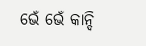ଭେଁ ଭେଁ କାନ୍ଦି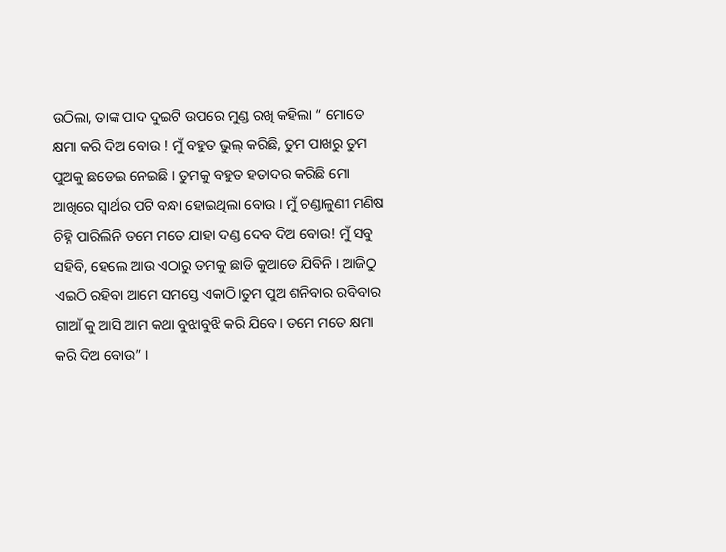ଉଠିଲା, ତାଙ୍କ ପାଦ ଦୁଇଟି ଉପରେ ମୁଣ୍ଡ ରଖି କହିଲା “ ମୋତେ କ୍ଷମା କରି ଦିଅ ବୋଉ ! ମୁଁ ବହୁତ ଭୁଲ୍ କରିଛି, ତୁମ ପାଖରୁ ତୁମ ପୁଅକୁ ଛଡେଇ ନେଇଛି । ତୁମକୁ ବହୁତ ହତାଦର କରିଛି ମୋ ଆଖିରେ ସ୍ୱାର୍ଥର ପଟି ବନ୍ଧା ହୋଇଥିଲା ବୋଉ । ମୁଁ ଚଣ୍ଡାଳୁଣୀ ମଣିଷ ଚିହ୍ନି ପାରିଲିନି ତମେ ମତେ ଯାହା ଦଣ୍ଡ ଦେବ ଦିଅ ବୋଉ! ମୁଁ ସବୁ ସହିବି, ହେଲେ ଆଉ ଏଠାରୁ ତମକୁ ଛାଡି କୁଆଡେ ଯିବିନି । ଆଜିଠୁ ଏଇଠି ରହିବା ଆମେ ସମସ୍ତେ ଏକାଠି।ତୁମ ପୁଅ ଶନିବାର ରବିବାର ଗାଆଁ କୁ ଆସି ଆମ କଥା ବୁଝାବୁଝି କରି ଯିବେ। ତମେ ମତେ କ୍ଷମା କରି ଦିଅ ବୋଉ” ।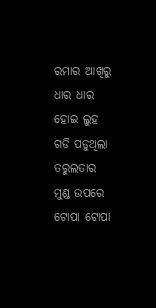ରମାର ଆଖିରୁ ଧାର ଧାର ହୋଇ ଲୁହ ଗଡି ପଡୁଥିଲା ତରୁଲତାର ମୁଣ୍ଡ ଉପରେ ଟୋପା ଟୋପା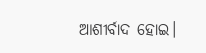ଆଶୀର୍ବାଦ ହୋଇ।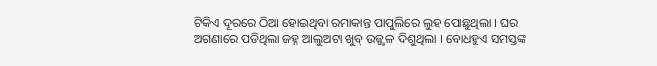ଟିକିଏ ଦୂରରେ ଠିଆ ହୋଇଥିବା ରମାକାନ୍ତ ପାପୁଲିରେ ଲୁହ ପୋଛୁଥିଲା । ଘର ଅଗଣାରେ ପଡିଥିଲା ଜହ୍ନ ଆଲୁଅଟା ଖୁବ୍ ଉଜ୍ଜ୍ବଳ ଦିଶୁଥିଲା । ବୋଧହୁଏ ସମସ୍ତଙ୍କ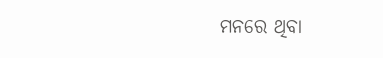ମନରେ ଥିବା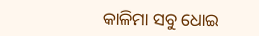କାଳିମା ସବୁ ଧୋଇ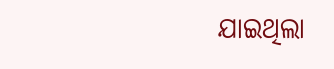ଯାଇଥିଲା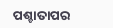ପଶ୍ଚାତାପର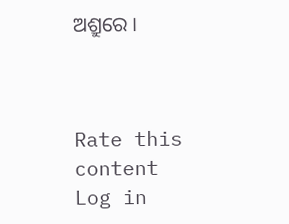ଅଶ୍ରୁରେ ।



Rate this content
Log in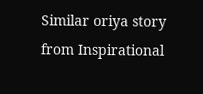Similar oriya story from Inspirational